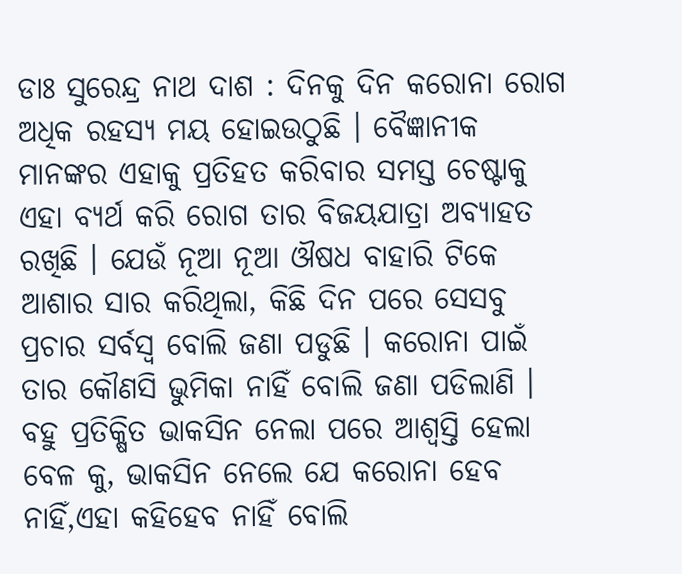ଡାଃ ସୁରେନ୍ଦ୍ର ନାଥ ଦାଶ : ଦିନକୁ ଦିନ କରୋନା ରୋଗ ଅଧିକ ରହସ୍ୟ ମୟ ହୋଇଉଠୁଛି । ବୈଜ୍ଞାନୀକ ମାନଙ୍କର ଏହାକୁ ପ୍ରତିହତ କରିବାର ସମସ୍ତ ଚେଷ୍ଟାକୁ ଏହା ବ୍ୟର୍ଥ କରି ରୋଗ ତାର ବିଜୟଯାତ୍ରା ଅବ୍ୟାହତ ରଖିଛି । ଯେଉଁ ନୂଆ ନୂଆ ଔଷଧ ବାହାରି ଟିକେ ଆଶାର ସାର କରିଥିଲା, କିଛି ଦିନ ପରେ ସେସବୁ ପ୍ରଚାର ସର୍ବସ୍ୱ ବୋଲି ଜଣା ପଡୁଛି । କରୋନା ପାଇଁ ତାର କୌଣସି ଭୁମିକା ନାହିଁ ବୋଲି ଜଣା ପଡିଲାଣି । ବହୁ ପ୍ରତିକ୍ଷିତ ଭାକସିନ ନେଲା ପରେ ଆଶ୍ୱସ୍ତି ହେଲା ବେଳ କୁ, ଭାକସିନ ନେଲେ ଯେ କରୋନା ହେବ ନାହିଁ,ଏହା କହିହେବ ନାହିଁ ବୋଲି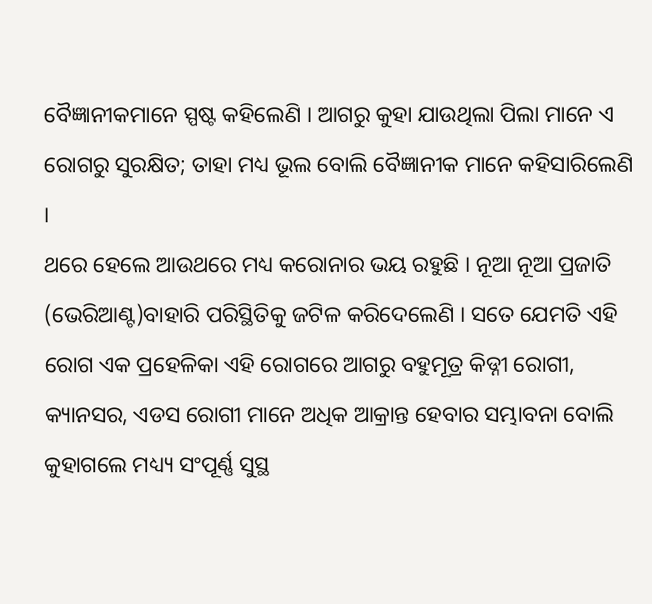ବୈଜ୍ଞାନୀକମାନେ ସ୍ପଷ୍ଟ କହିଲେଣି । ଆଗରୁ କୁହା ଯାଉଥିଲା ପିଲା ମାନେ ଏ ରୋଗରୁ ସୁରକ୍ଷିତ; ତାହା ମଧ୍ୟ ଭୂଲ ବୋଲି ବୈଜ୍ଞାନୀକ ମାନେ କହିସାରିଲେଣି ।
ଥରେ ହେଲେ ଆଉଥରେ ମଧ୍ୟ କରୋନାର ଭୟ ରହୁଛି । ନୂଆ ନୂଆ ପ୍ରଜାତି (ଭେରିଆଣ୍ଟ)ବାହାରି ପରିସ୍ଥିତିକୁ ଜଟିଳ କରିଦେଲେଣି । ସତେ ଯେମତି ଏହି ରୋଗ ଏକ ପ୍ରହେଳିକା ଏହି ରୋଗରେ ଆଗରୁ ବହୁମୂତ୍ର କିଡ୍ନୀ ରୋଗୀ, କ୍ୟାନସର, ଏଡସ ରୋଗୀ ମାନେ ଅଧିକ ଆକ୍ରାନ୍ତ ହେବାର ସମ୍ଭାବନା ବୋଲି କୁହାଗଲେ ମଧ୍ୟ୍ୟ ସଂପୂର୍ଣ୍ଣ ସୁସ୍ଥ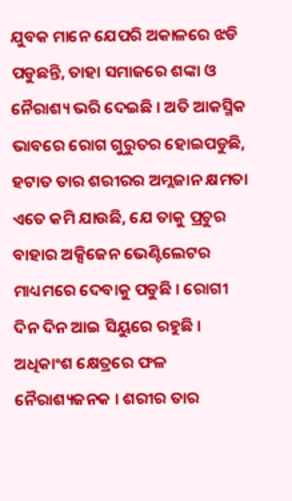ଯୁବକ ମାନେ ଯେପରି ଅକାଳରେ ଝଡି ପଡୁଛନ୍ତି, ତାହା ସମାଜରେ ଶଙ୍କା ଓ ନୈରାଶ୍ୟ ଭରି ଦେଇଛି । ଅତି ଆକସ୍ମିକ ଭାବରେ ରୋଗ ଗୁରୁତର ହୋଇପଡୁଛି, ହଟାତ ତାର ଶରୀରର ଅମ୍ଲଜାନ କ୍ଷମତା ଏତେ କମି ଯାଉଛି, ଯେ ତାକୁ ପ୍ରଚୁର ବାହାର ଅକ୍ସିଜେନ ଭେଣ୍ଟିଲେଟର ମାଧ୍ୟମରେ ଦେବାକୁ ପଡୁଛି । ରୋଗୀ ଦିନ ଦିନ ଆଇ ସିୟୁରେ ରହୁଛି ।
ଅଧିକାଂଶ କ୍ଷେତ୍ରରେ ଫଳ ନୈରାଶ୍ୟଜନକ । ଶରୀର ତାର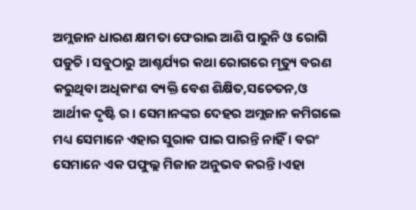ଅମ୍ଲଜାନ ଧାରଣ କ୍ଷମତା ଫେରାଇ ଆଣି ପାରୁନି ଓ ରୋଗି ପଡୁଚି । ସବୁଠାରୁ ଆଶ୍ଚର୍ଯ୍ୟର କଥା ରୋଗରେ ମୃତ୍ୟୁ ବରଣ କରୁଥିବା ଅଧିକାଂଶ ବ୍ୟକ୍ତି ବେଶ ଶିକ୍ଷିତ,ସଚେତନ,ଓ ଆର୍ଥୀକ ଦୃଷ୍ଟି ର । ସେମାନଙ୍କର ଦେହର ଅମ୍ଲଜାନ କମିଗଲେ ମଧ୍ୟ ସେମାନେ ଏହାର ସୁରାକ ପାଇ ପାରନ୍ତି ନାହିଁ । ବରଂ ସେମାନେ ଏକ ପଫୁଲ୍ଲ ମିଜାଜ ଅନୁଭବ କରନ୍ତି ।ଏହା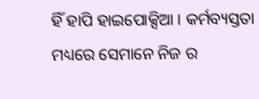ହିଁ ହାପି ହାଇପୋକ୍ସିଆ । କର୍ମବ୍ୟସ୍ତତା ମଧ୍ୟରେ ସେମାନେ ନିଜ ର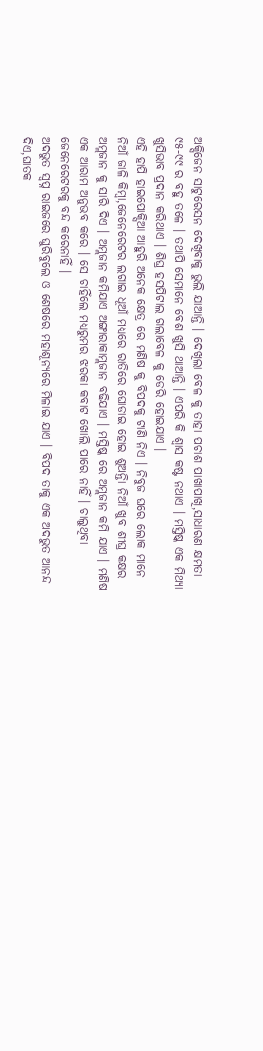ଅକ୍ସିଜେନ ସାଟୁରେସନ ଦେଖିବାକୁ ଭୁଲି ଯାଆନ୍ତି । ଦେଖିଲା ବେଳ କୁ ତାହା ପଚାଶ ପାଖାପାଖି,ସାଧାରଣ କ୍ଷମତା ୯୫-୯୯ ର ବହୁ ତଳେ । ତଥାପି ସେମାନେ ବେଶ ଖୁସି ଥାଆନ୍ତି । ଏପରି କି ଶ୍ୱାସ କଷ୍ଟ ନଥାଏ । ମସ୍ତିଷ୍କ ଏକ ମିଥ୍ୟା ଖୁସିଭାବ ପ୍ରଦାନ କରିଥାଏ । ଶିଘ୍ର ହସପିଟାଲ ଗଲାବେଳ କୁ ଡେରି ହୋଇଯାଏ ।
ଏହି ହାପି ହାଇପୋକ୍ସିଆ ଆହୁରି ଅନେକ କ୍ଷେତ୍ର ରେ ମଣିଷ କୁ ବିପଦକୁ ଟାଣି ନିଏ । ନିବୁଜ ଘରେ ଲୋକ ମାନେ ନିଆଁ ଜାଳି କିମ୍ବା,ଜେନେରେଟର ଲଗାଇ ଧୂଆଁ ମଧ୍ୟରେ ରାତିରେ ଘୋଡାଇ ହୋଇ ଶୁଅନ୍ତିା ନିଆଁ ଖୁବ ଶୀଘ୍ର କକ୍ଷର ଅମ୍ଲଜାନ କୁ ସାରି ଦିଏ । ଅମ୍ଲଜାନ କମିଯାଏ ଅଙ୍ଗାରାକାମ୍ଲଜାନ ବଢିଯାଏ । ମସ୍ତିଷ୍କ ରେ ଅମ୍ଲଜାନ କମି ଯାଏ । ମଣିଷ ଏକ ଆରାମ ଅନୁଭବ କରେ । ସେ ଚାହିଁଲେ ମଧ୍ୟରୁମର ଝରକା କବାଟ ଖୋଲି ପାରେ ନାହିଁ । ଚାଲୁଥିବା ଜେନେରେଟରକୁ ବନ୍ଦ କରେନାହିଁ ।
ଅଦଭୁତ ସ୍ୱପ୍ନ ରାଇଜରେ ଘୁରିବୁଲେ ଓ ଶେଷରେ ମହାଶୂନ୍ୟରେ ମିଳାଇ ଯାଏ । ବିପଦ ତାକୁ ଏକ ଅଦଭୁତ ଆନନ୍ଦ ଦିଏ,ଘାତକ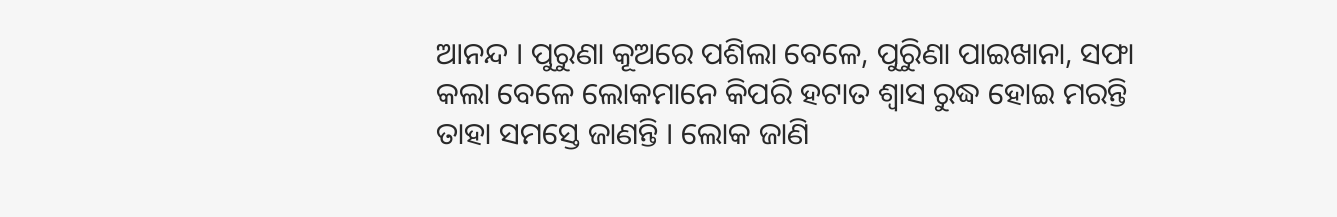ଆନନ୍ଦ । ପୁରୁଣା କୂଅରେ ପଶିଲା ବେଳେ, ପୁରୁିଣା ପାଇଖାନା, ସଫା କଲା ବେଳେ ଲୋକମାନେ କିପରି ହଟାତ ଶ୍ୱାସ ରୁଦ୍ଧ ହୋଇ ମରନ୍ତି ତାହା ସମସ୍ତେ ଜାଣନ୍ତି । ଲୋକ ଜାଣି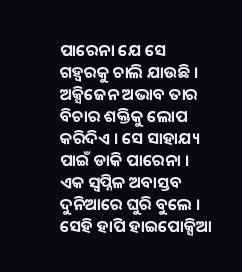ପାରେନା ଯେ ସେ ଗହ୍ୱରକୁ ଚାଲି ଯାଉଛି । ଅକ୍ସିଜେନ ଅଭାବ ତାର ବିଚାର ଶକ୍ତିକୁ ଲୋପ କରିଦିଏ । ସେ ସାହାଯ୍ୟ ପାଇଁ ଡାକି ପାରେନା । ଏକ ସ୍ୱପ୍ନିଳ ଅବାସ୍ତବ ଦୁନିଆରେ ଘୁରି ବୁଲେ । ସେହି ହାପି ହାଇପୋକ୍ସିଆ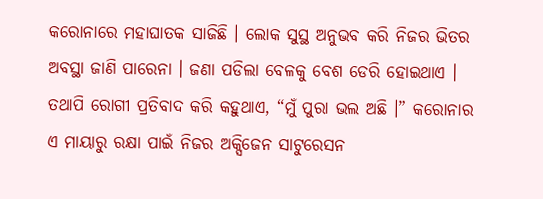କରୋନାରେ ମହାଘାତକ ସାଜିଛି । ଲୋକ ସୁସ୍ଥ ଅନୁଭବ କରି ନିଜର ଭିତର ଅବସ୍ଥା ଜାଣି ପାରେନା । ଜଣା ପଡିଲା ବେଳକୁ ବେଶ ଡେରି ହୋଇଥାଏ । ତଥାପି ରୋଗୀ ପ୍ରତିବାଦ କରି କହୁଥାଏ, “ମୁଁ ପୁରା ଭଲ ଅଛି ।” କରୋନାର ଏ ମାୟାରୁ ରକ୍ଷା ପାଇଁ ନିଜର ଅକ୍ସିଜେନ ସାଟୁରେସନ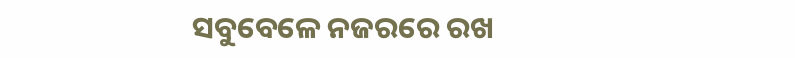ସବୁବେଳେ ନଜରରେ ରଖ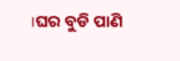।ଘର ବୁଡି ପାଣି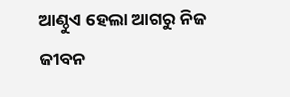ଆଣ୍ଠୁଏ ହେଲା ଆଗରୁ ନିଜ ଜୀବନ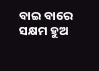ବାଇ ବାରେ ସକ୍ଷମ ହୁଅ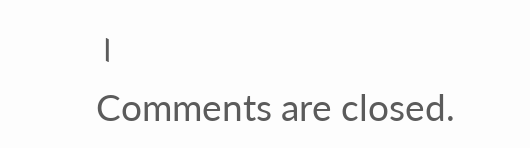।
Comments are closed.